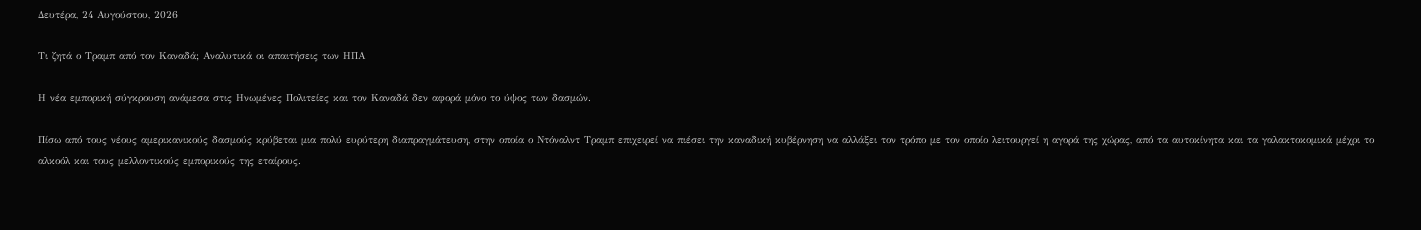Δευτέρα, 24 Αυγούστου, 2026

Τι ζητά ο Τραμπ από τον Καναδά; Αναλυτικά οι απαιτήσεις των ΗΠΑ

Η νέα εμπορική σύγκρουση ανάμεσα στις Ηνωμένες Πολιτείες και τον Καναδά δεν αφορά μόνο το ύψος των δασμών.

Πίσω από τους νέους αμερικανικούς δασμούς κρύβεται μια πολύ ευρύτερη διαπραγμάτευση, στην οποία ο Ντόναλντ Τραμπ επιχειρεί να πιέσει την καναδική κυβέρνηση να αλλάξει τον τρόπο με τον οποίο λειτουργεί η αγορά της χώρας, από τα αυτοκίνητα και τα γαλακτοκομικά μέχρι το αλκοόλ και τους μελλοντικούς εμπορικούς της εταίρους.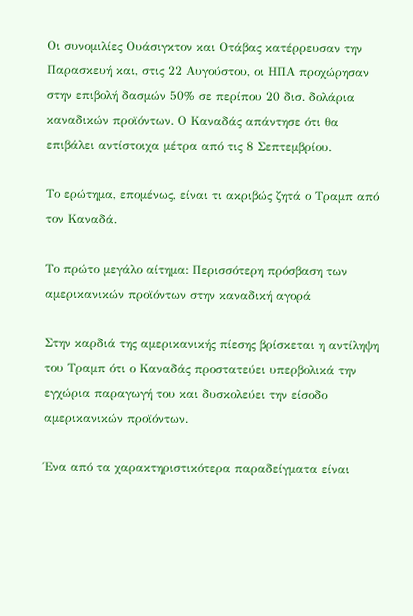Οι συνομιλίες Ουάσιγκτον και Οτάβας κατέρρευσαν την Παρασκευή και, στις 22 Αυγούστου, οι ΗΠΑ προχώρησαν στην επιβολή δασμών 50% σε περίπου 20 δισ. δολάρια καναδικών προϊόντων. Ο Καναδάς απάντησε ότι θα επιβάλει αντίστοιχα μέτρα από τις 8 Σεπτεμβρίου.

Το ερώτημα, επομένως, είναι τι ακριβώς ζητά ο Τραμπ από τον Καναδά.

Το πρώτο μεγάλο αίτημα: Περισσότερη πρόσβαση των αμερικανικών προϊόντων στην καναδική αγορά

Στην καρδιά της αμερικανικής πίεσης βρίσκεται η αντίληψη του Τραμπ ότι ο Καναδάς προστατεύει υπερβολικά την εγχώρια παραγωγή του και δυσκολεύει την είσοδο αμερικανικών προϊόντων.

Ένα από τα χαρακτηριστικότερα παραδείγματα είναι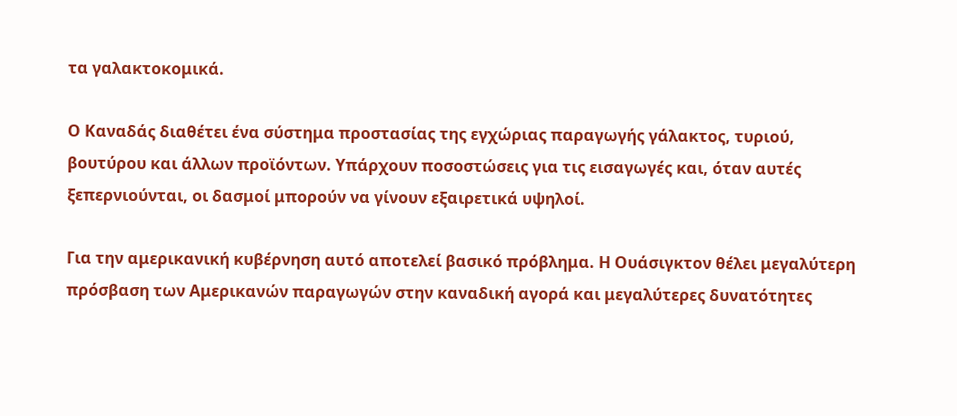τα γαλακτοκομικά.

Ο Καναδάς διαθέτει ένα σύστημα προστασίας της εγχώριας παραγωγής γάλακτος, τυριού, βουτύρου και άλλων προϊόντων. Υπάρχουν ποσοστώσεις για τις εισαγωγές και, όταν αυτές ξεπερνιούνται, οι δασμοί μπορούν να γίνουν εξαιρετικά υψηλοί.

Για την αμερικανική κυβέρνηση αυτό αποτελεί βασικό πρόβλημα. Η Ουάσιγκτον θέλει μεγαλύτερη πρόσβαση των Αμερικανών παραγωγών στην καναδική αγορά και μεγαλύτερες δυνατότητες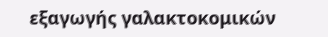εξαγωγής γαλακτοκομικών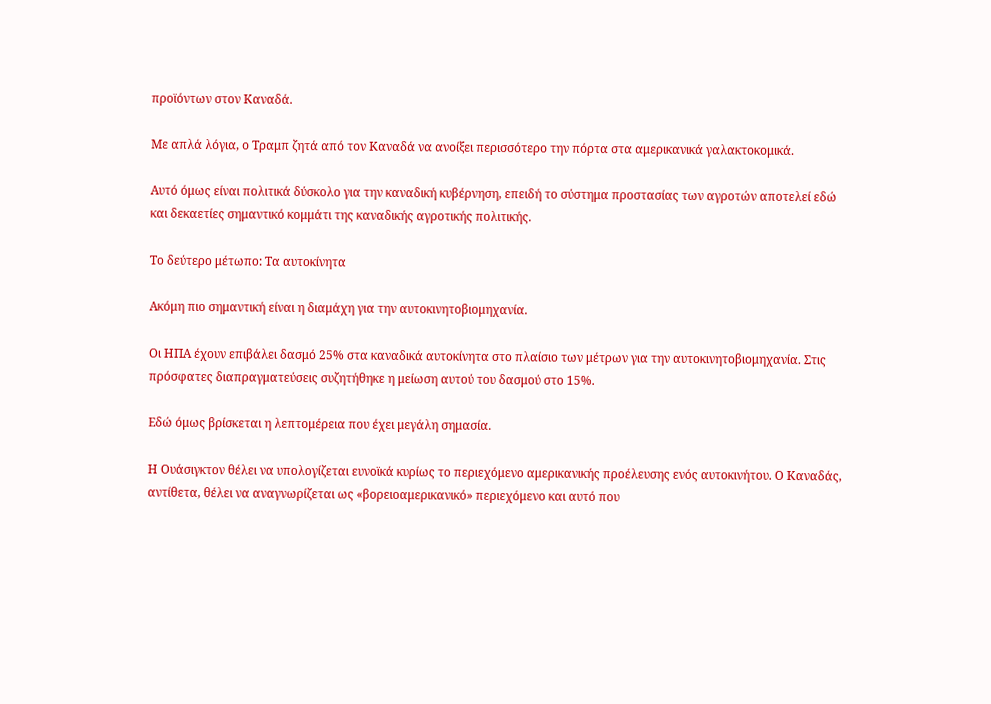προϊόντων στον Καναδά.

Με απλά λόγια, ο Τραμπ ζητά από τον Καναδά να ανοίξει περισσότερο την πόρτα στα αμερικανικά γαλακτοκομικά.

Αυτό όμως είναι πολιτικά δύσκολο για την καναδική κυβέρνηση, επειδή το σύστημα προστασίας των αγροτών αποτελεί εδώ και δεκαετίες σημαντικό κομμάτι της καναδικής αγροτικής πολιτικής.

Το δεύτερο μέτωπο: Τα αυτοκίνητα

Ακόμη πιο σημαντική είναι η διαμάχη για την αυτοκινητοβιομηχανία.

Οι ΗΠΑ έχουν επιβάλει δασμό 25% στα καναδικά αυτοκίνητα στο πλαίσιο των μέτρων για την αυτοκινητοβιομηχανία. Στις πρόσφατες διαπραγματεύσεις συζητήθηκε η μείωση αυτού του δασμού στο 15%.

Εδώ όμως βρίσκεται η λεπτομέρεια που έχει μεγάλη σημασία.

Η Ουάσιγκτον θέλει να υπολογίζεται ευνοϊκά κυρίως το περιεχόμενο αμερικανικής προέλευσης ενός αυτοκινήτου. Ο Καναδάς, αντίθετα, θέλει να αναγνωρίζεται ως «βορειοαμερικανικό» περιεχόμενο και αυτό που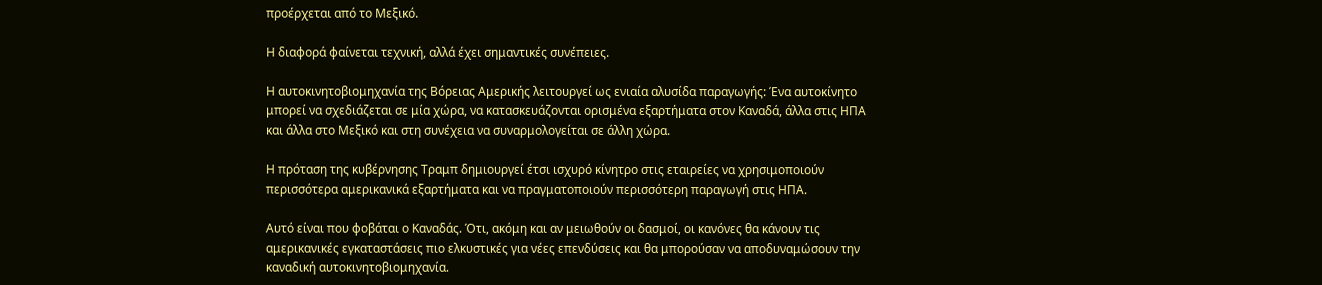προέρχεται από το Μεξικό.

Η διαφορά φαίνεται τεχνική, αλλά έχει σημαντικές συνέπειες.

Η αυτοκινητοβιομηχανία της Βόρειας Αμερικής λειτουργεί ως ενιαία αλυσίδα παραγωγής: Ένα αυτοκίνητο μπορεί να σχεδιάζεται σε μία χώρα, να κατασκευάζονται ορισμένα εξαρτήματα στον Καναδά, άλλα στις ΗΠΑ και άλλα στο Μεξικό και στη συνέχεια να συναρμολογείται σε άλλη χώρα.

Η πρόταση της κυβέρνησης Τραμπ δημιουργεί έτσι ισχυρό κίνητρο στις εταιρείες να χρησιμοποιούν περισσότερα αμερικανικά εξαρτήματα και να πραγματοποιούν περισσότερη παραγωγή στις ΗΠΑ.

Αυτό είναι που φοβάται ο Καναδάς. Ότι, ακόμη και αν μειωθούν οι δασμοί, οι κανόνες θα κάνουν τις αμερικανικές εγκαταστάσεις πιο ελκυστικές για νέες επενδύσεις και θα μπορούσαν να αποδυναμώσουν την καναδική αυτοκινητοβιομηχανία.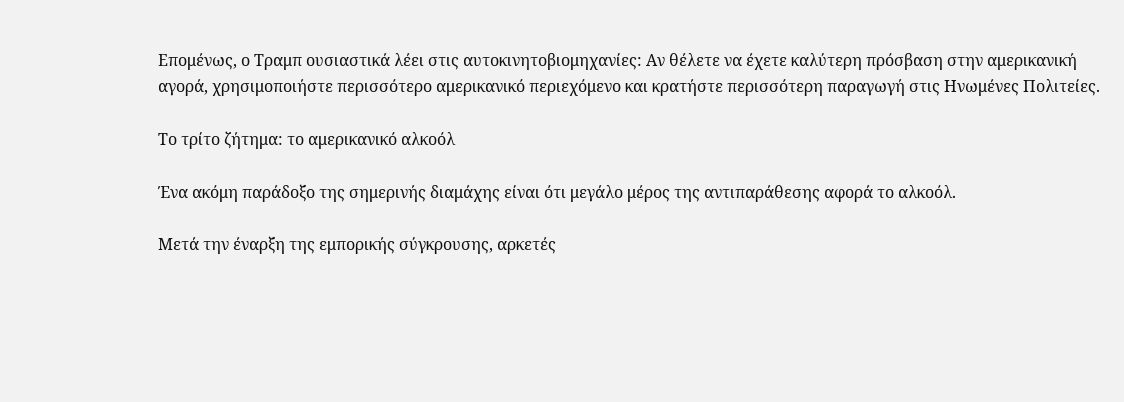Επομένως, ο Τραμπ ουσιαστικά λέει στις αυτοκινητοβιομηχανίες: Αν θέλετε να έχετε καλύτερη πρόσβαση στην αμερικανική αγορά, χρησιμοποιήστε περισσότερο αμερικανικό περιεχόμενο και κρατήστε περισσότερη παραγωγή στις Ηνωμένες Πολιτείες.

Το τρίτο ζήτημα: το αμερικανικό αλκοόλ

Ένα ακόμη παράδοξο της σημερινής διαμάχης είναι ότι μεγάλο μέρος της αντιπαράθεσης αφορά το αλκοόλ.

Μετά την έναρξη της εμπορικής σύγκρουσης, αρκετές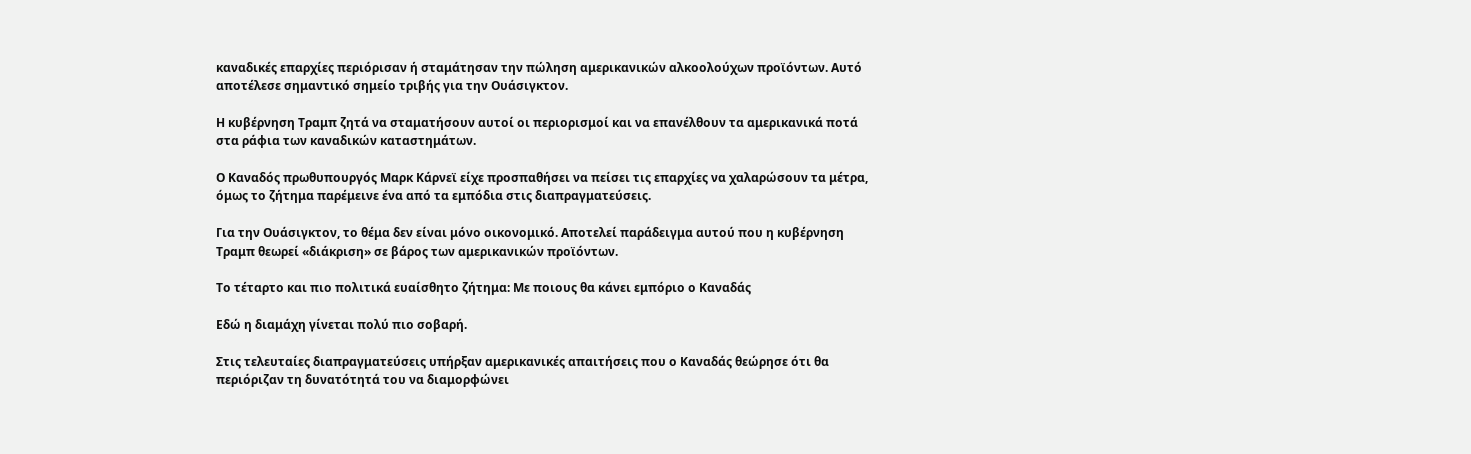καναδικές επαρχίες περιόρισαν ή σταμάτησαν την πώληση αμερικανικών αλκοολούχων προϊόντων. Αυτό αποτέλεσε σημαντικό σημείο τριβής για την Ουάσιγκτον.

Η κυβέρνηση Τραμπ ζητά να σταματήσουν αυτοί οι περιορισμοί και να επανέλθουν τα αμερικανικά ποτά στα ράφια των καναδικών καταστημάτων.

Ο Καναδός πρωθυπουργός Μαρκ Κάρνεϊ είχε προσπαθήσει να πείσει τις επαρχίες να χαλαρώσουν τα μέτρα, όμως το ζήτημα παρέμεινε ένα από τα εμπόδια στις διαπραγματεύσεις.

Για την Ουάσιγκτον, το θέμα δεν είναι μόνο οικονομικό. Αποτελεί παράδειγμα αυτού που η κυβέρνηση Τραμπ θεωρεί «διάκριση» σε βάρος των αμερικανικών προϊόντων.

Το τέταρτο και πιο πολιτικά ευαίσθητο ζήτημα: Με ποιους θα κάνει εμπόριο ο Καναδάς

Εδώ η διαμάχη γίνεται πολύ πιο σοβαρή.

Στις τελευταίες διαπραγματεύσεις υπήρξαν αμερικανικές απαιτήσεις που ο Καναδάς θεώρησε ότι θα περιόριζαν τη δυνατότητά του να διαμορφώνει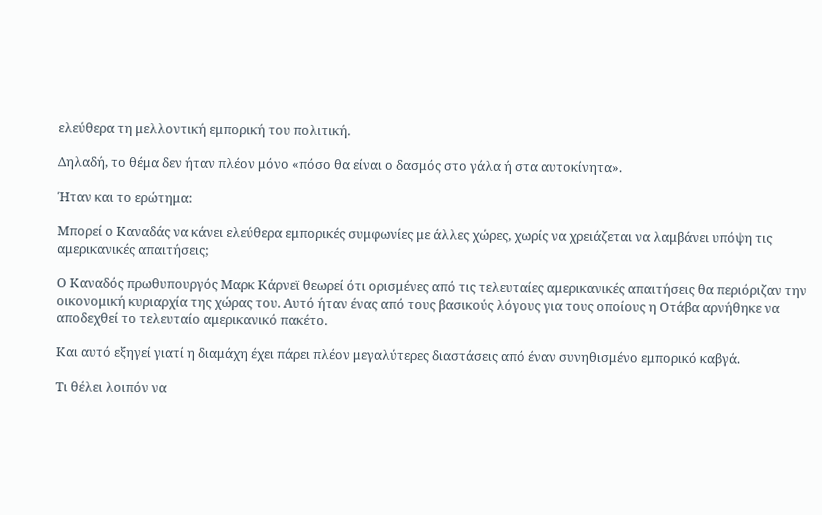ελεύθερα τη μελλοντική εμπορική του πολιτική.

Δηλαδή, το θέμα δεν ήταν πλέον μόνο «πόσο θα είναι ο δασμός στο γάλα ή στα αυτοκίνητα».

Ήταν και το ερώτημα:

Μπορεί ο Καναδάς να κάνει ελεύθερα εμπορικές συμφωνίες με άλλες χώρες, χωρίς να χρειάζεται να λαμβάνει υπόψη τις αμερικανικές απαιτήσεις;

Ο Καναδός πρωθυπουργός Μαρκ Κάρνεϊ θεωρεί ότι ορισμένες από τις τελευταίες αμερικανικές απαιτήσεις θα περιόριζαν την οικονομική κυριαρχία της χώρας του. Αυτό ήταν ένας από τους βασικούς λόγους για τους οποίους η Οτάβα αρνήθηκε να αποδεχθεί το τελευταίο αμερικανικό πακέτο.

Και αυτό εξηγεί γιατί η διαμάχη έχει πάρει πλέον μεγαλύτερες διαστάσεις από έναν συνηθισμένο εμπορικό καβγά.

Τι θέλει λοιπόν να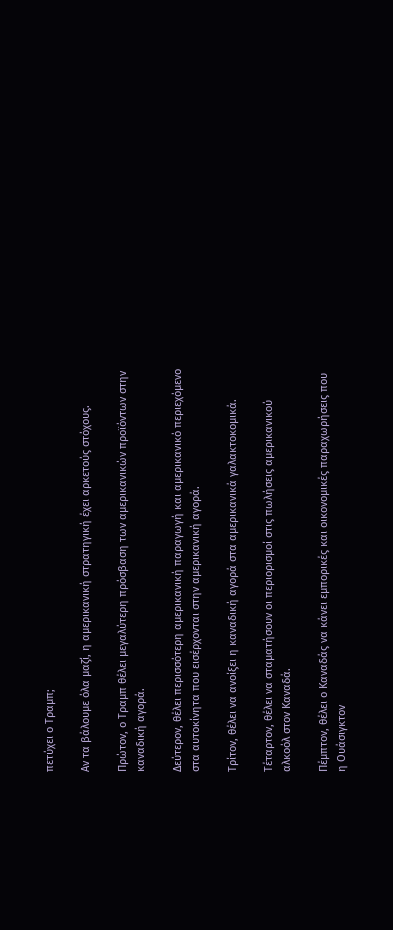πετύχει ο Τραμπ;

Αν τα βάλουμε όλα μαζί, η αμερικανική στρατηγική έχει αρκετούς στόχους.

Πρώτον, ο Τραμπ θέλει μεγαλύτερη πρόσβαση των αμερικανικών προϊόντων στην καναδική αγορά.

Δεύτερον, θέλει περισσότερη αμερικανική παραγωγή και αμερικανικό περιεχόμενο στα αυτοκίνητα που εισέρχονται στην αμερικανική αγορά.

Τρίτον, θέλει να ανοίξει η καναδική αγορά στα αμερικανικά γαλακτοκομικά.

Τέταρτον, θέλει να σταματήσουν οι περιορισμοί στις πωλήσεις αμερικανικού αλκοόλ στον Καναδά.

Πέμπτον, θέλει ο Καναδάς να κάνει εμπορικές και οικονομικές παραχωρήσεις που η Ουάσιγκτον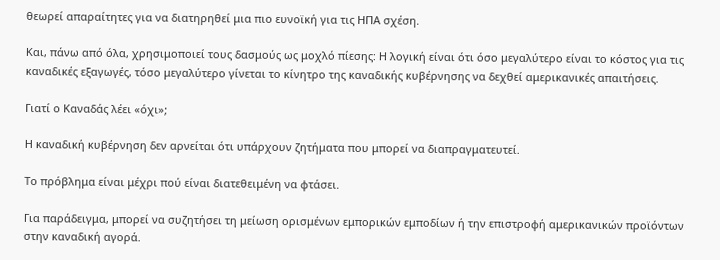θεωρεί απαραίτητες για να διατηρηθεί μια πιο ευνοϊκή για τις ΗΠΑ σχέση.

Και, πάνω από όλα, χρησιμοποιεί τους δασμούς ως μοχλό πίεσης: Η λογική είναι ότι όσο μεγαλύτερο είναι το κόστος για τις καναδικές εξαγωγές, τόσο μεγαλύτερο γίνεται το κίνητρο της καναδικής κυβέρνησης να δεχθεί αμερικανικές απαιτήσεις.

Γιατί ο Καναδάς λέει «όχι»;

Η καναδική κυβέρνηση δεν αρνείται ότι υπάρχουν ζητήματα που μπορεί να διαπραγματευτεί.

Το πρόβλημα είναι μέχρι πού είναι διατεθειμένη να φτάσει.

Για παράδειγμα, μπορεί να συζητήσει τη μείωση ορισμένων εμπορικών εμποδίων ή την επιστροφή αμερικανικών προϊόντων στην καναδική αγορά.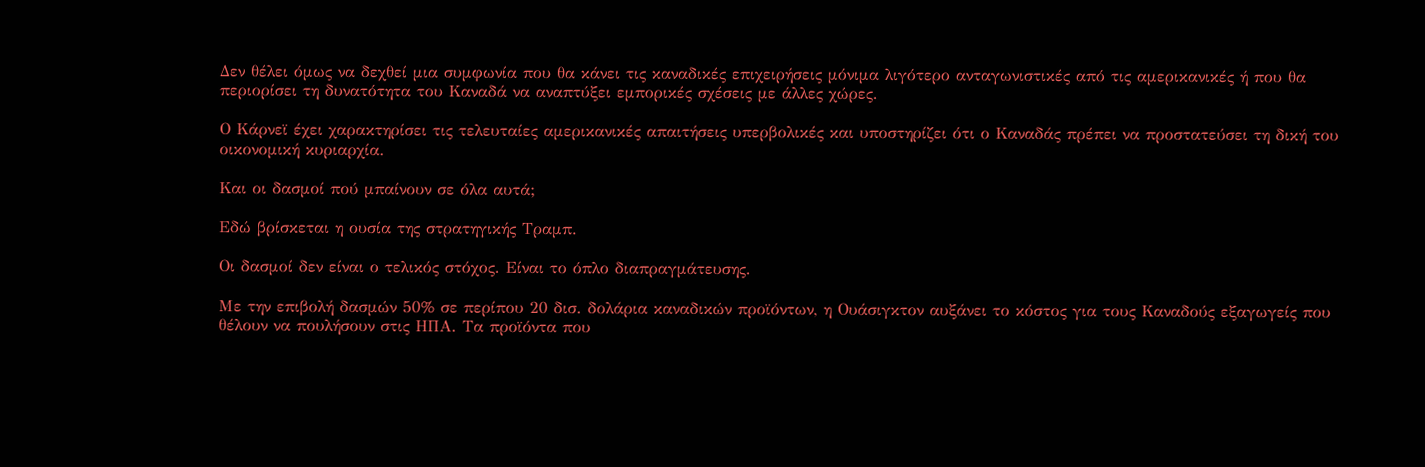Δεν θέλει όμως να δεχθεί μια συμφωνία που θα κάνει τις καναδικές επιχειρήσεις μόνιμα λιγότερο ανταγωνιστικές από τις αμερικανικές ή που θα περιορίσει τη δυνατότητα του Καναδά να αναπτύξει εμπορικές σχέσεις με άλλες χώρες.

Ο Κάρνεϊ έχει χαρακτηρίσει τις τελευταίες αμερικανικές απαιτήσεις υπερβολικές και υποστηρίζει ότι ο Καναδάς πρέπει να προστατεύσει τη δική του οικονομική κυριαρχία.

Και οι δασμοί πού μπαίνουν σε όλα αυτά;

Εδώ βρίσκεται η ουσία της στρατηγικής Τραμπ.

Οι δασμοί δεν είναι ο τελικός στόχος. Είναι το όπλο διαπραγμάτευσης.

Με την επιβολή δασμών 50% σε περίπου 20 δισ. δολάρια καναδικών προϊόντων, η Ουάσιγκτον αυξάνει το κόστος για τους Καναδούς εξαγωγείς που θέλουν να πουλήσουν στις ΗΠΑ. Τα προϊόντα που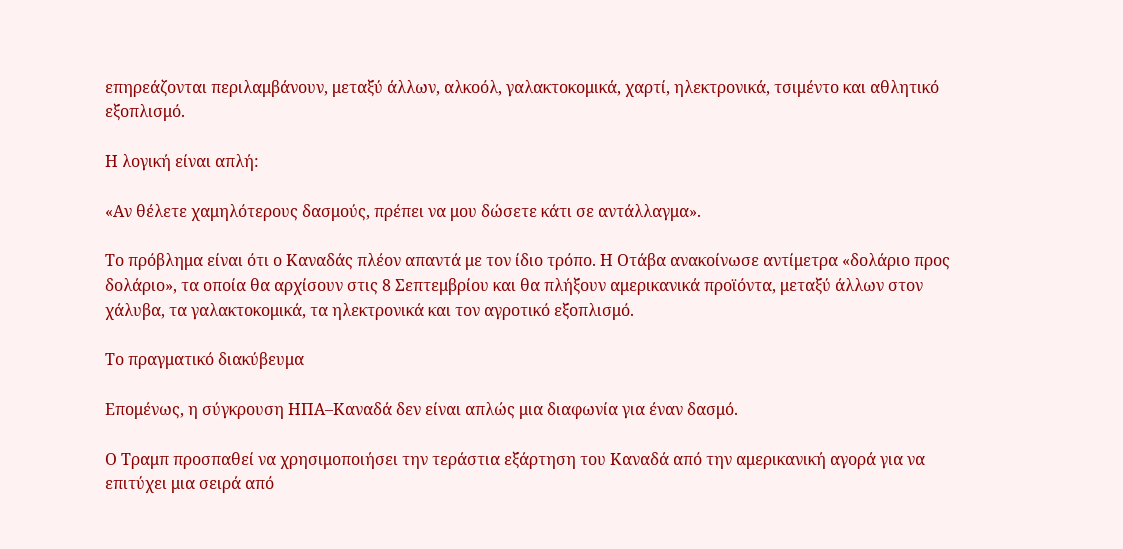επηρεάζονται περιλαμβάνουν, μεταξύ άλλων, αλκοόλ, γαλακτοκομικά, χαρτί, ηλεκτρονικά, τσιμέντο και αθλητικό εξοπλισμό.

Η λογική είναι απλή:

«Αν θέλετε χαμηλότερους δασμούς, πρέπει να μου δώσετε κάτι σε αντάλλαγμα».

Το πρόβλημα είναι ότι ο Καναδάς πλέον απαντά με τον ίδιο τρόπο. Η Οτάβα ανακοίνωσε αντίμετρα «δολάριο προς δολάριο», τα οποία θα αρχίσουν στις 8 Σεπτεμβρίου και θα πλήξουν αμερικανικά προϊόντα, μεταξύ άλλων στον χάλυβα, τα γαλακτοκομικά, τα ηλεκτρονικά και τον αγροτικό εξοπλισμό.

Το πραγματικό διακύβευμα

Επομένως, η σύγκρουση ΗΠΑ–Καναδά δεν είναι απλώς μια διαφωνία για έναν δασμό.

Ο Τραμπ προσπαθεί να χρησιμοποιήσει την τεράστια εξάρτηση του Καναδά από την αμερικανική αγορά για να επιτύχει μια σειρά από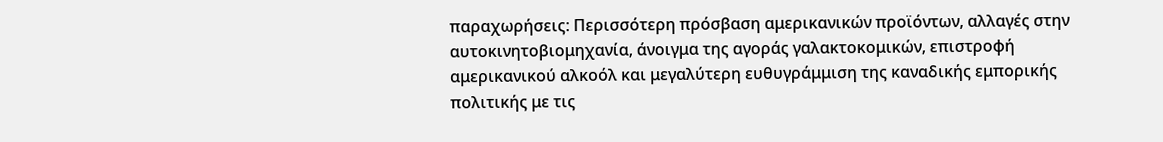παραχωρήσεις: Περισσότερη πρόσβαση αμερικανικών προϊόντων, αλλαγές στην αυτοκινητοβιομηχανία, άνοιγμα της αγοράς γαλακτοκομικών, επιστροφή αμερικανικού αλκοόλ και μεγαλύτερη ευθυγράμμιση της καναδικής εμπορικής πολιτικής με τις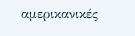αμερικανικές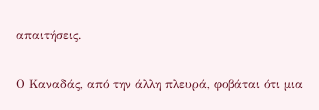απαιτήσεις.

Ο Καναδάς, από την άλλη πλευρά, φοβάται ότι μια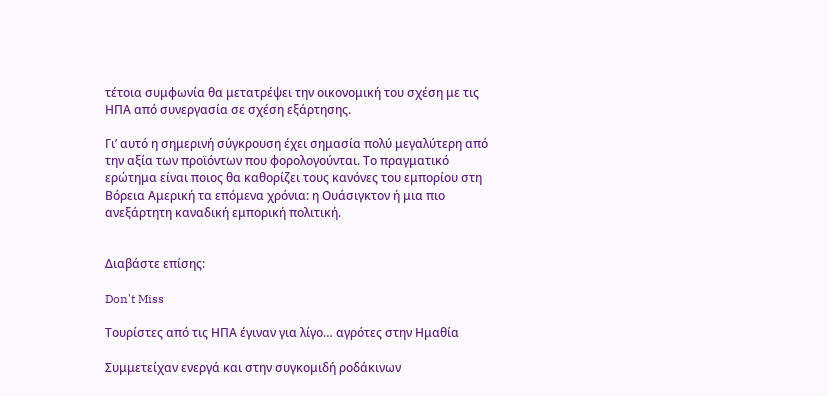τέτοια συμφωνία θα μετατρέψει την οικονομική του σχέση με τις ΗΠΑ από συνεργασία σε σχέση εξάρτησης.

Γι’ αυτό η σημερινή σύγκρουση έχει σημασία πολύ μεγαλύτερη από την αξία των προϊόντων που φορολογούνται. Το πραγματικό ερώτημα είναι ποιος θα καθορίζει τους κανόνες του εμπορίου στη Βόρεια Αμερική τα επόμενα χρόνια: η Ουάσιγκτον ή μια πιο ανεξάρτητη καναδική εμπορική πολιτική.


Διαβάστε επίσης:

Don't Miss

Τουρίστες από τις ΗΠΑ έγιναν για λίγο… αγρότες στην Ημαθία

Συμμετείχαν ενεργά και στην συγκομιδή ροδάκινων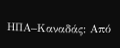ΗΠΑ–Καναδάς: Από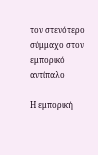τον στενότερο σύμμαχο στον εμπορικό αντίπαλο

Η εμπορική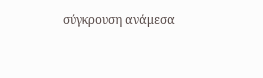σύγκρουση ανάμεσα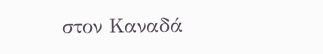στον Καναδά